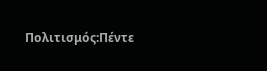Πολιτισμός:Πέντε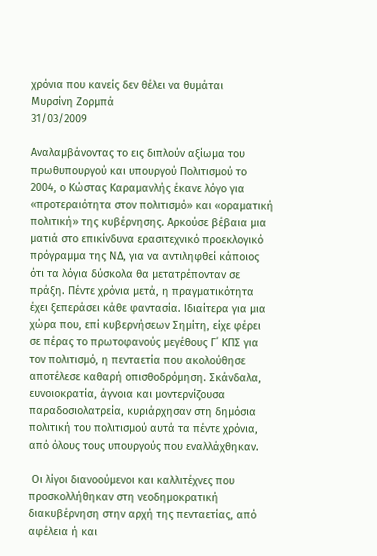χρόνια που κανείς δεν θέλει να θυμάται
Μυρσίνη Ζορμπά
31/03/2009

Αναλαμβάνοντας το εις διπλούν αξίωμα του πρωθυπουργού και υπουργού Πολιτισμού το 2004, ο Κώστας Καραμανλής έκανε λόγο για «προτεραιότητα στον πολιτισμό» και «οραματική πολιτική» της κυβέρνησης. Αρκούσε βέβαια μια ματιά στο επικίνδυνα ερασιτεχνικό προεκλογικό πρόγραμμα της ΝΔ, για να αντιληφθεί κάποιος ότι τα λόγια δύσκολα θα μετατρέπονταν σε πράξη. Πέντε χρόνια μετά, η πραγματικότητα έχει ξεπεράσει κάθε φαντασία. Ιδιαίτερα για μια χώρα που, επί κυβερνήσεων Σημίτη, είχε φέρει σε πέρας το πρωτοφανούς μεγέθους Γ΄ ΚΠΣ για τον πολιτισμό, η πενταετία που ακολούθησε αποτέλεσε καθαρή οπισθοδρόμηση. Σκάνδαλα, ευνοιοκρατία, άγνοια και μοντερνίζουσα παραδοσιολατρεία, κυριάρχησαν στη δημόσια πολιτική του πολιτισμού αυτά τα πέντε χρόνια, από όλους τους υπουργούς που εναλλάχθηκαν.

 Οι λίγοι διανοούμενοι και καλλιτέχνες που προσκολλήθηκαν στη νεοδημοκρατική διακυβέρνηση στην αρχή της πενταετίας, από αφέλεια ή και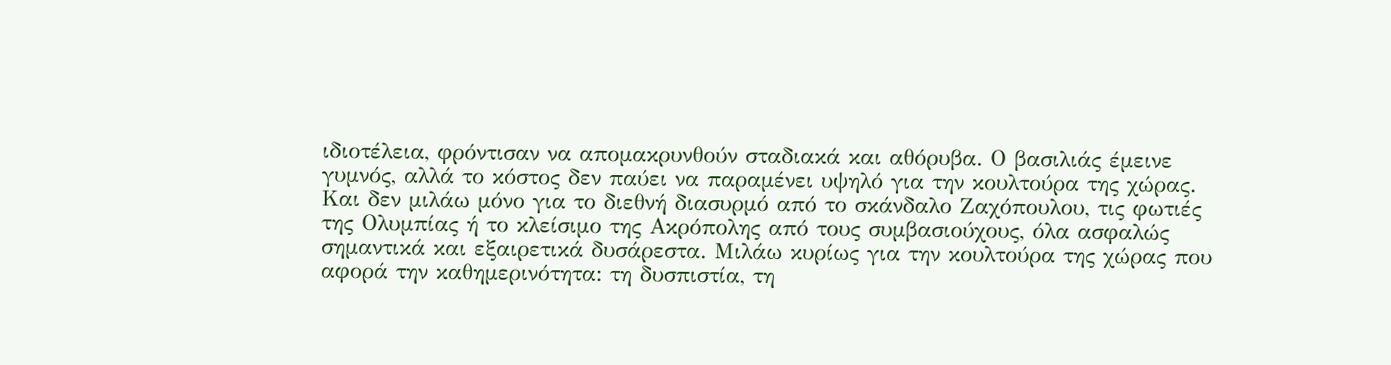ιδιοτέλεια, φρόντισαν να απομακρυνθούν σταδιακά και αθόρυβα. Ο βασιλιάς έμεινε γυμνός, αλλά το κόστος δεν παύει να παραμένει υψηλό για την κουλτούρα της χώρας. Και δεν μιλάω μόνο για το διεθνή διασυρμό από το σκάνδαλο Ζαχόπουλου, τις φωτιές της Ολυμπίας ή το κλείσιμο της Ακρόπολης από τους συμβασιούχους, όλα ασφαλώς σημαντικά και εξαιρετικά δυσάρεστα. Μιλάω κυρίως για την κουλτούρα της χώρας που αφορά την καθημερινότητα: τη δυσπιστία, τη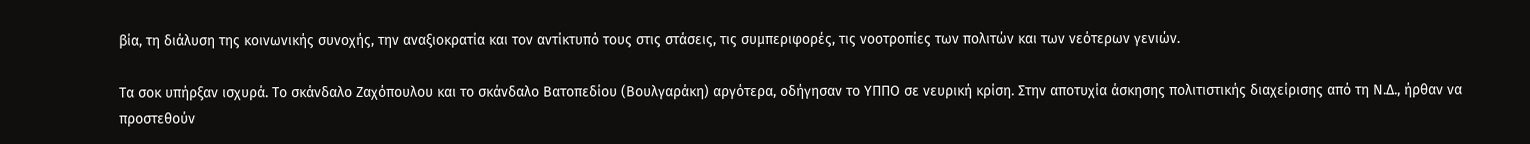βία, τη διάλυση της κοινωνικής συνοχής, την αναξιοκρατία και τον αντίκτυπό τους στις στάσεις, τις συμπεριφορές, τις νοοτροπίες των πολιτών και των νεότερων γενιών.

Τα σοκ υπήρξαν ισχυρά. Το σκάνδαλο Ζαχόπουλου και το σκάνδαλο Βατοπεδίου (Βουλγαράκη) αργότερα, οδήγησαν το ΥΠΠΟ σε νευρική κρίση. Στην αποτυχία άσκησης πολιτιστικής διαχείρισης από τη Ν.Δ., ήρθαν να προστεθούν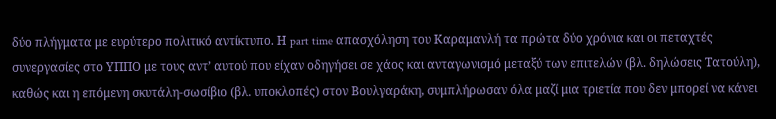δύο πλήγματα με ευρύτερο πολιτικό αντίκτυπο. Η part time απασχόληση του Καραμανλή τα πρώτα δύο χρόνια και οι πεταχτές συνεργασίες στο ΥΠΠΟ με τους αντ’ αυτού που είχαν οδηγήσει σε χάος και ανταγωνισμό μεταξύ των επιτελών (βλ. δηλώσεις Τατούλη), καθώς και η επόμενη σκυτάλη-σωσίβιο (βλ. υποκλοπές) στον Βουλγαράκη, συμπλήρωσαν όλα μαζί μια τριετία που δεν μπορεί να κάνει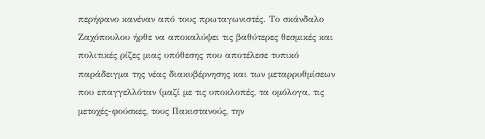περήφανο κανέναν από τους πρωταγωνιστές. Το σκάνδαλο Ζαχόπουλου ήρθε να αποκαλύψει τις βαθύτερες θεσμικές και πολιτικές ρίζες μιας υπόθεσης που αποτέλεσε τυπικό παράδειγμα της νέας διακυβέρνησης και των μεταρρυθμίσεων που επαγγελλόταν (μαζί με τις υποκλοπές, τα ομόλογα, τις μετοχές-φούσκες, τους Πακιστανούς, την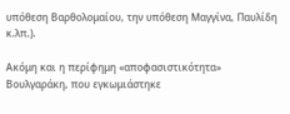υπόθεση Βαρθολομαίου, την υπόθεση Μαγγίνα, Παυλίδη κ.λπ.).

Ακόμη και η περίφημη «αποφασιστικότητα» Βουλγαράκη, που εγκωμιάστηκε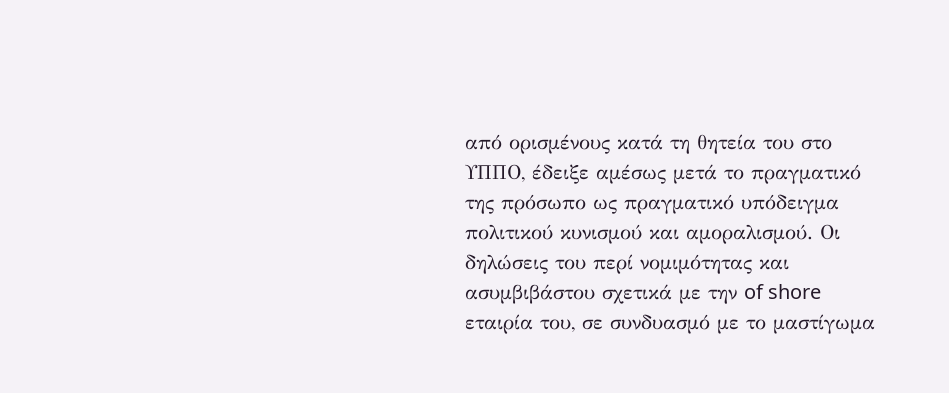από ορισμένους κατά τη θητεία του στο ΥΠΠΟ, έδειξε αμέσως μετά το πραγματικό της πρόσωπο ως πραγματικό υπόδειγμα πολιτικού κυνισμού και αμοραλισμού. Οι δηλώσεις του περί νομιμότητας και ασυμβιβάστου σχετικά με την of shore εταιρία του, σε συνδυασμό με το μαστίγωμα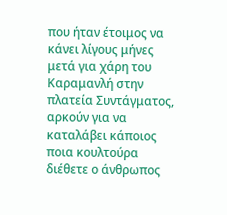που ήταν έτοιμος να κάνει λίγους μήνες μετά για χάρη του Καραμανλή στην πλατεία Συντάγματος, αρκούν για να καταλάβει κάποιος ποια κουλτούρα διέθετε ο άνθρωπος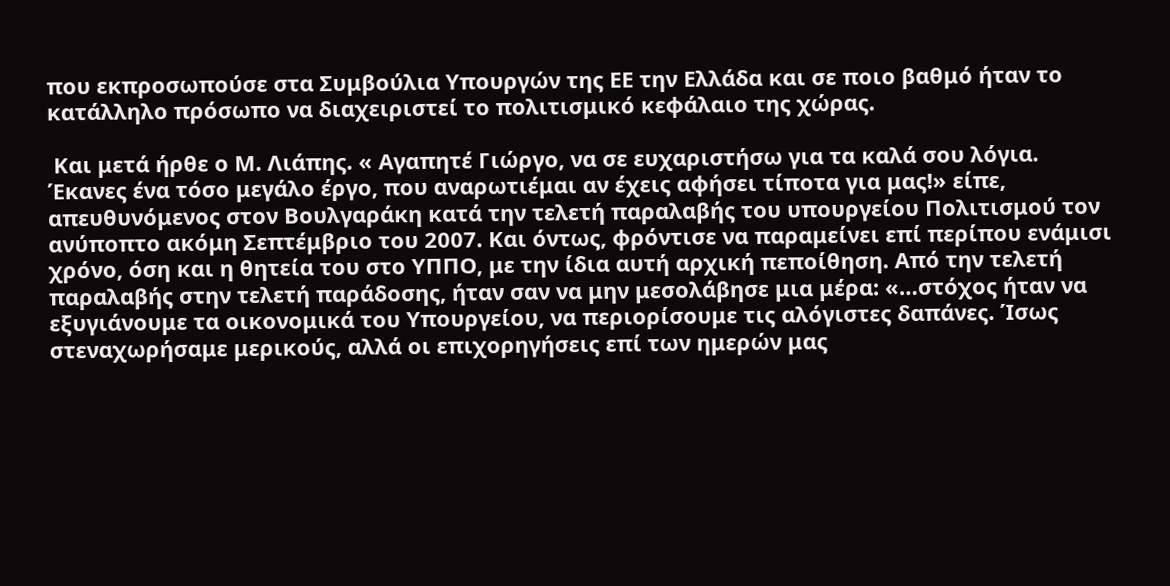που εκπροσωπούσε στα Συμβούλια Υπουργών της ΕΕ την Ελλάδα και σε ποιο βαθμό ήταν το κατάλληλο πρόσωπο να διαχειριστεί το πολιτισμικό κεφάλαιο της χώρας.

 Και μετά ήρθε ο Μ. Λιάπης. « Αγαπητέ Γιώργο, να σε ευχαριστήσω για τα καλά σου λόγια. Έκανες ένα τόσο μεγάλο έργο, που αναρωτιέμαι αν έχεις αφήσει τίποτα για μας!» είπε, απευθυνόμενος στον Βουλγαράκη κατά την τελετή παραλαβής του υπουργείου Πολιτισμού τον ανύποπτο ακόμη Σεπτέμβριο του 2007. Και όντως, φρόντισε να παραμείνει επί περίπου ενάμισι χρόνο, όση και η θητεία του στο ΥΠΠΟ, με την ίδια αυτή αρχική πεποίθηση. Από την τελετή παραλαβής στην τελετή παράδοσης, ήταν σαν να μην μεσολάβησε μια μέρα: «…στόχος ήταν να εξυγιάνουμε τα οικονομικά του Υπουργείου, να περιορίσουμε τις αλόγιστες δαπάνες. Ίσως στεναχωρήσαμε μερικούς, αλλά οι επιχορηγήσεις επί των ημερών μας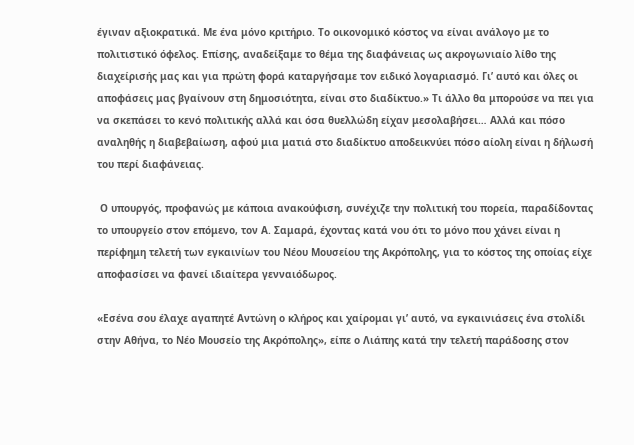έγιναν αξιοκρατικά. Με ένα μόνο κριτήριο. Το οικονομικό κόστος να είναι ανάλογο με το πολιτιστικό όφελος. Επίσης, αναδείξαμε το θέμα της διαφάνειας ως ακρογωνιαίο λίθο της διαχείρισής μας και για πρώτη φορά καταργήσαμε τον ειδικό λογαριασμό. Γι’ αυτό και όλες οι αποφάσεις μας βγαίνουν στη δημοσιότητα, είναι στο διαδίκτυο.» Τι άλλο θα μπορούσε να πει για να σκεπάσει το κενό πολιτικής αλλά και όσα θυελλώδη είχαν μεσολαβήσει… Αλλά και πόσο αναληθής η διαβεβαίωση, αφού μια ματιά στο διαδίκτυο αποδεικνύει πόσο αίολη είναι η δήλωσή του περί διαφάνειας.

 Ο υπουργός, προφανώς με κάποια ανακούφιση, συνέχιζε την πολιτική του πορεία, παραδίδοντας το υπουργείο στον επόμενο, τον Α. Σαμαρά, έχοντας κατά νου ότι το μόνο που χάνει είναι η περίφημη τελετή των εγκαινίων του Νέου Μουσείου της Ακρόπολης, για το κόστος της οποίας είχε αποφασίσει να φανεί ιδιαίτερα γενναιόδωρος.

«Εσένα σου έλαχε αγαπητέ Αντώνη ο κλήρος και χαίρομαι γι’ αυτό, να εγκαινιάσεις ένα στολίδι στην Αθήνα, το Νέο Μουσείο της Ακρόπολης», είπε ο Λιάπης κατά την τελετή παράδοσης στον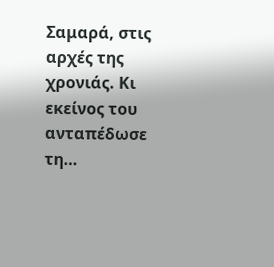Σαμαρά, στις αρχές της χρονιάς. Κι εκείνος του ανταπέδωσε τη…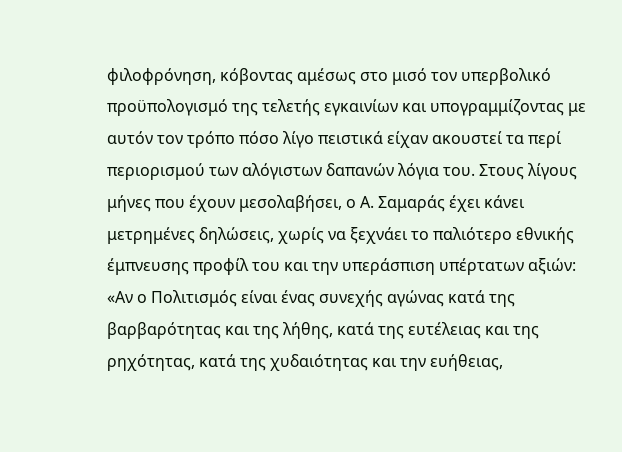φιλοφρόνηση, κόβοντας αμέσως στο μισό τον υπερβολικό προϋπολογισμό της τελετής εγκαινίων και υπογραμμίζοντας με αυτόν τον τρόπο πόσο λίγο πειστικά είχαν ακουστεί τα περί περιορισμού των αλόγιστων δαπανών λόγια του. Στους λίγους μήνες που έχουν μεσολαβήσει, ο Α. Σαμαράς έχει κάνει μετρημένες δηλώσεις, χωρίς να ξεχνάει το παλιότερο εθνικής έμπνευσης προφίλ του και την υπεράσπιση υπέρτατων αξιών: «Αν ο Πολιτισμός είναι ένας συνεχής αγώνας κατά της βαρβαρότητας και της λήθης, κατά της ευτέλειας και της ρηχότητας, κατά της χυδαιότητας και την ευήθειας,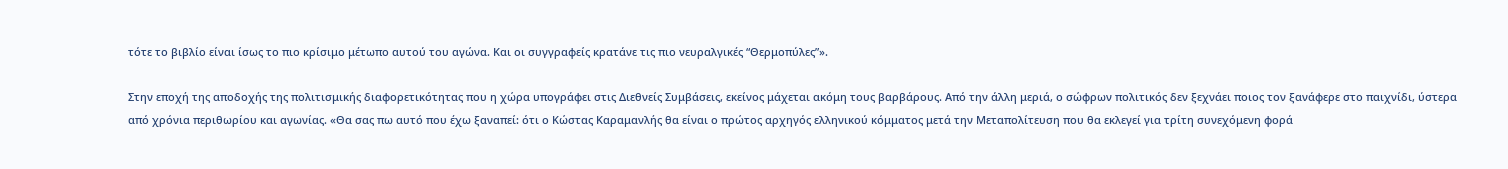τότε το βιβλίο είναι ίσως το πιο κρίσιμο μέτωπο αυτού του αγώνα. Και οι συγγραφείς κρατάνε τις πιο νευραλγικές “Θερμοπύλες”».

Στην εποχή της αποδοχής της πολιτισμικής διαφορετικότητας που η χώρα υπογράφει στις Διεθνείς Συμβάσεις, εκείνος μάχεται ακόμη τους βαρβάρους. Από την άλλη μεριά, ο σώφρων πολιτικός δεν ξεχνάει ποιος τον ξανάφερε στο παιχνίδι, ύστερα από χρόνια περιθωρίου και αγωνίας. «Θα σας πω αυτό που έχω ξαναπεί: ότι ο Κώστας Καραμανλής θα είναι ο πρώτος αρχηγός ελληνικού κόμματος μετά την Μεταπολίτευση που θα εκλεγεί για τρίτη συνεχόμενη φορά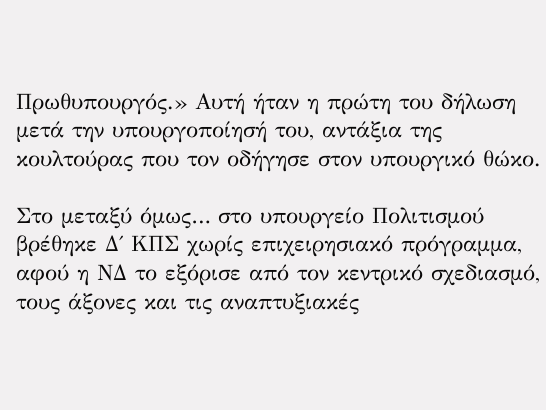Πρωθυπουργός.» Αυτή ήταν η πρώτη του δήλωση μετά την υπουργοποίησή του, αντάξια της κουλτούρας που τον οδήγησε στον υπουργικό θώκο.

Στο μεταξύ όμως… στο υπουργείο Πολιτισμού βρέθηκε Δ΄ ΚΠΣ χωρίς επιχειρησιακό πρόγραμμα, αφού η ΝΔ το εξόρισε από τον κεντρικό σχεδιασμό, τους άξονες και τις αναπτυξιακές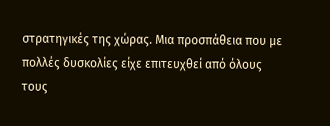στρατηγικές της χώρας. Μια προσπάθεια που με πολλές δυσκολίες είχε επιτευχθεί από όλους τους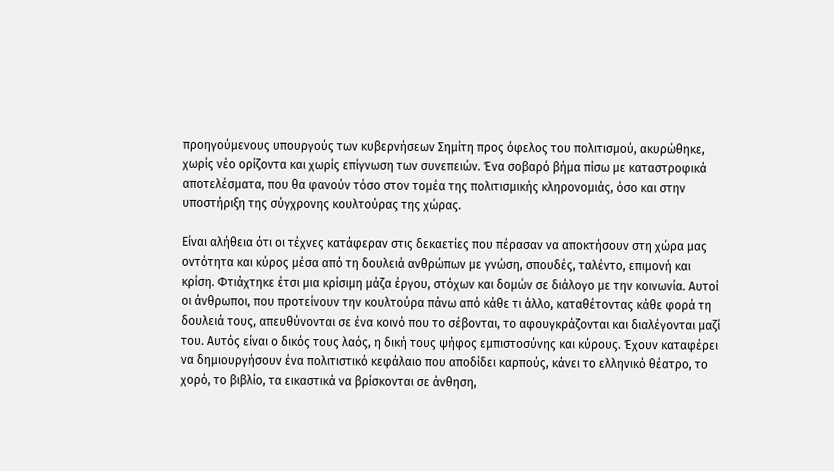προηγούμενους υπουργούς των κυβερνήσεων Σημίτη προς όφελος του πολιτισμού, ακυρώθηκε, χωρίς νέο ορίζοντα και χωρίς επίγνωση των συνεπειών. Ένα σοβαρό βήμα πίσω με καταστροφικά αποτελέσματα, που θα φανούν τόσο στον τομέα της πολιτισμικής κληρονομιάς, όσο και στην υποστήριξη της σύγχρονης κουλτούρας της χώρας.

Είναι αλήθεια ότι οι τέχνες κατάφεραν στις δεκαετίες που πέρασαν να αποκτήσουν στη χώρα μας οντότητα και κύρος μέσα από τη δουλειά ανθρώπων με γνώση, σπουδές, ταλέντο, επιμονή και κρίση. Φτιάχτηκε έτσι μια κρίσιμη μάζα έργου, στόχων και δομών σε διάλογο με την κοινωνία. Αυτοί οι άνθρωποι, που προτείνουν την κουλτούρα πάνω από κάθε τι άλλο, καταθέτοντας κάθε φορά τη δουλειά τους, απευθύνονται σε ένα κοινό που το σέβονται, το αφουγκράζονται και διαλέγονται μαζί του. Αυτός είναι ο δικός τους λαός, η δική τους ψήφος εμπιστοσύνης και κύρους. Έχουν καταφέρει να δημιουργήσουν ένα πολιτιστικό κεφάλαιο που αποδίδει καρπούς, κάνει το ελληνικό θέατρο, το χορό, το βιβλίο, τα εικαστικά να βρίσκονται σε άνθηση,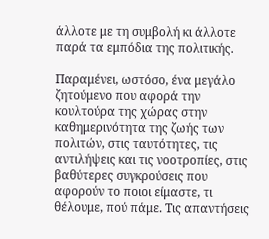άλλοτε με τη συμβολή κι άλλοτε παρά τα εμπόδια της πολιτικής.

Παραμένει, ωστόσο, ένα μεγάλο ζητούμενο που αφορά την κουλτούρα της χώρας στην καθημερινότητα της ζωής των πολιτών, στις ταυτότητες, τις αντιλήψεις και τις νοοτροπίες, στις βαθύτερες συγκρούσεις που αφορούν το ποιοι είμαστε, τι θέλουμε, πού πάμε. Τις απαντήσεις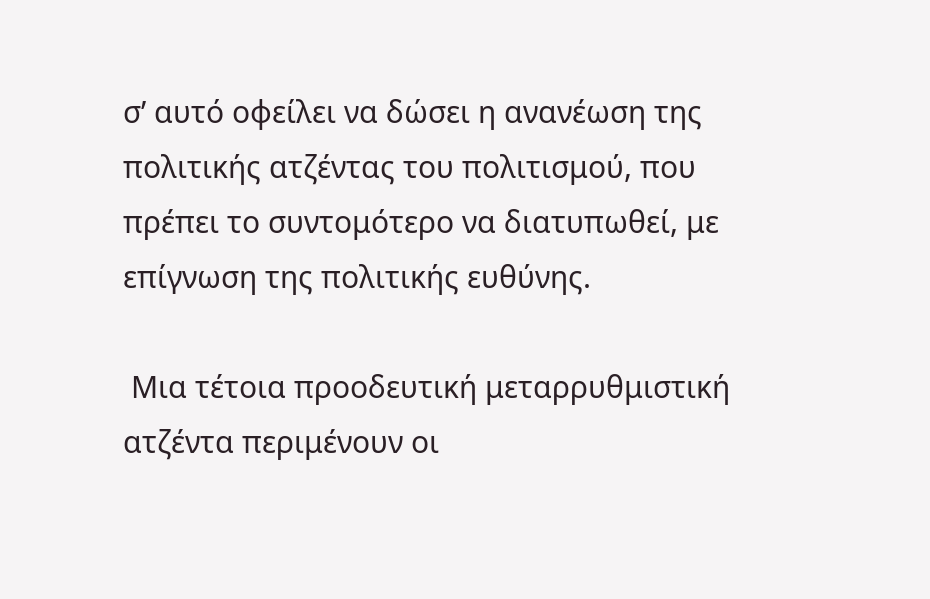σ’ αυτό οφείλει να δώσει η ανανέωση της πολιτικής ατζέντας του πολιτισμού, που πρέπει το συντομότερο να διατυπωθεί, με επίγνωση της πολιτικής ευθύνης.

 Μια τέτοια προοδευτική μεταρρυθμιστική ατζέντα περιμένουν οι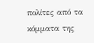πολίτες από τα κόμματα της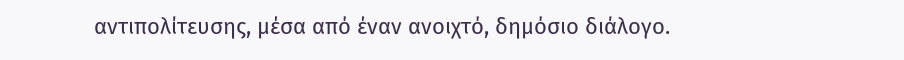αντιπολίτευσης, μέσα από έναν ανοιχτό, δημόσιο διάλογο.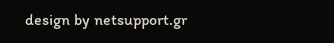design by netsupport.gr